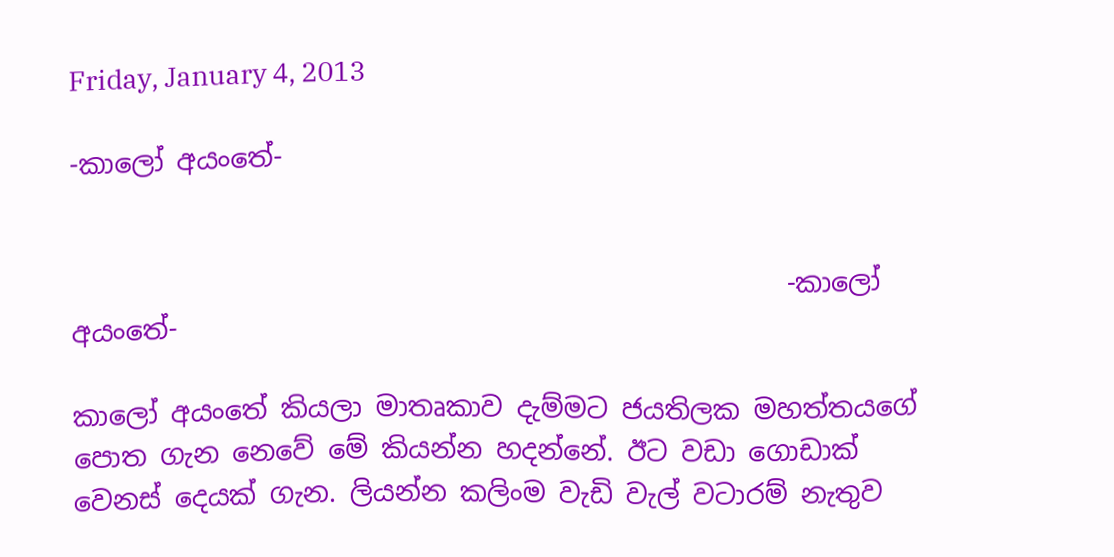Friday, January 4, 2013

-කාලෝ අයංතේ-


                                                     -කාලෝ අයංතේ-

කාලෝ අයංතේ කියලා මාතෘකාව දැම්මට ජයතිලක මහත්තයගේ පොත ගැන නෙවේ මේ කියන්න හදන්නේ. ඊට වඩා ගොඩාක් වෙනස් දෙයක් ගැන. ලියන්න කලිංම වැඩි වැල් වටාරම් නැතුව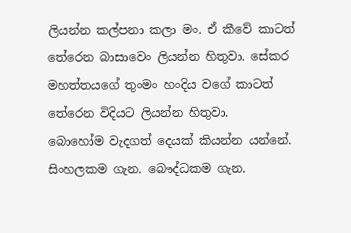ලියන්න කල්පනා කලා මං. ඒ කීවේ කාටත් තේරෙන බාසාවෙං ලියන්න හිතුවා. සේකර මහත්තයගේ තුංමං හංදිය වගේ කාටත් තේරෙන විදියට ලියන්න හිතුවා.
බොහෝම වැදගත් දෙයක් කියන්න යන්නේ. සිංහලකම ගැන. බෞද්ධකම ගැන.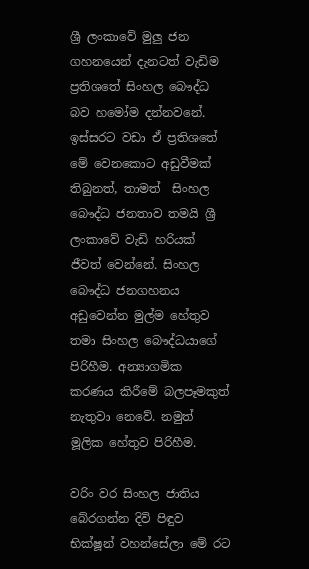ශ්‍රී ලංකාවේ මුලු ජන ගහනයෙන් දැනටත් වැඩිම ප්‍රතිශතේ සිංහල බෞද්ධ බව හමෝම දන්නවනේ. ඉස්සරට වඩා ඒ ප්‍රතිශතේ මේ වෙනකොට අඩුවීමක් තිබුනත්, තාමත්  සිංහල බෞද්ධ ජනතාව තමයි ශ්‍රී ලංකාවේ වැඩි හරියක් ජීවත් වෙන්නේ. සිංහල බෞද්ධ ජනගහනය අඩුවෙන්න මුල්ම හේතුව තමා සිංහල බෞද්ධයාගේ පිරිහීම. අන්‍යාගමික කරණය කිරීමේ බලපෑමකුත් නැතුවා නෙවේ. නමුත් මූලික හේතුව පිරිහීම.

වරිං වර සිංහල ජාතිය බේරගන්න දිවි පිඳුව භික්ෂූන් වහන්සේලා මේ රට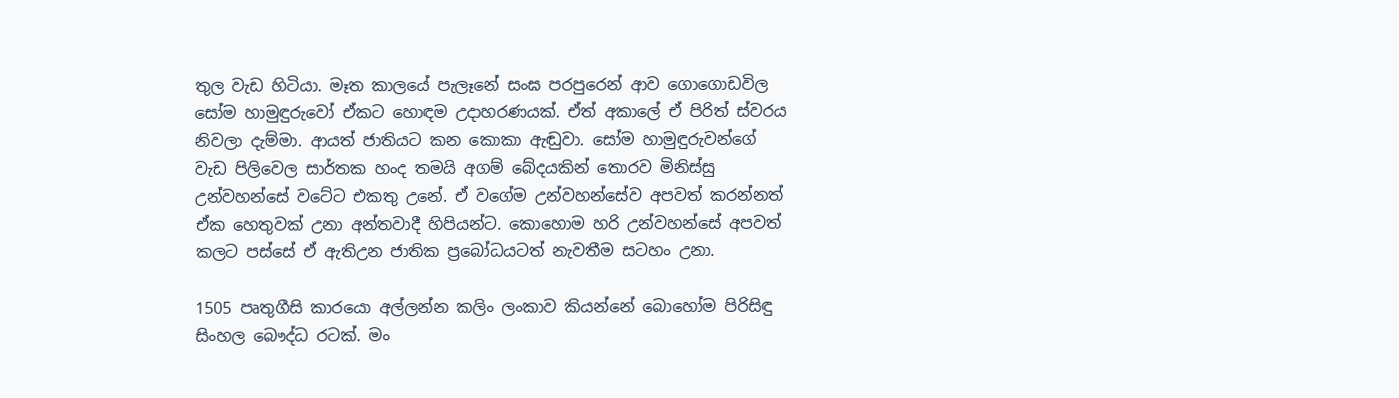තුල වැඩ හිටියා. මෑත කාලයේ පැලෑනේ සංඝ පරපුරෙන් ආව ගොගොඩවිල සෝම හාමුඳුරුවෝ ඒකට හොඳම උදාහරණයක්. ඒත් අකාලේ ඒ පිරිත් ස්වරය නිවලා දැම්මා. ආයත් ජාතියට කන කොකා ඇඬුවා. සෝම හාමුඳුරුවන්ගේ වැඩ පිලිවෙල සාර්තක හංද තමයි අගම් බේදයකින් තොරව මිනිස්සු උන්වහන්සේ වටේට එකතු උනේ. ඒ වගේම උන්වහන්සේව අපවත් කරන්නත් ඒක හෙතුවක් උනා අන්තවාදී හිපියන්ට. කොහොම හරි උන්වහන්සේ අපවත් කලට පස්සේ ඒ ඇතිඋන ජාතික ප්‍රබෝධයටත් නැවතීම සටහං උනා.

1505 පෘතුගීසි කාරයො අල්ලන්න කලිං ලංකාව කියන්නේ බොහෝම පිරිසිඳු සිංහල බෞද්ධ රටක්. මං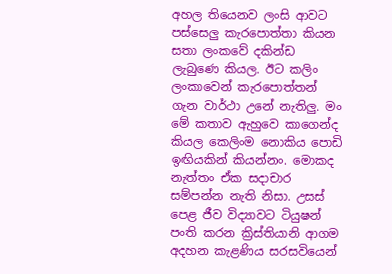අහල තියෙනව ලංසි ආවට පස්සෙලු කැරපොත්තා කියන සතා ලංකවේ දකින්ඩ ලැබුණෙ කියල. ඊට කලිං ලංකාවෙන් කැරපොත්තන් ගැන වාර්ථා උනේ නැතිලු. මං මේ කතාව ඇහුවෙ කාගෙන්ද කියල කෙලිංම නොකිය පොඩි ඉඟියකින් කියන්නං. මොකද නැත්තං ඒක සදාචාර සම්පන්න නැති නිසා. උසස් පෙළ ජීව විද්‍යාවට ටියුෂන් පංති කරන ක්‍රිස්තියානි ආගම අදහන කැළණිය සරසවියෙන්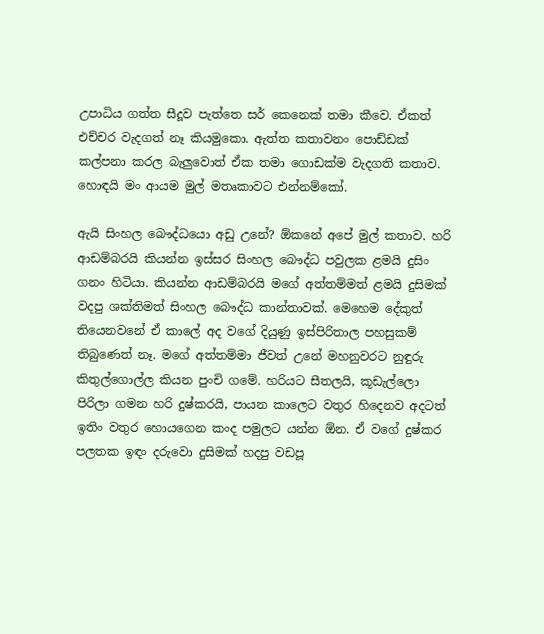උපාධිය ගත්ත සීදූව පැත්තෙ සර් කෙනෙක් තමා කීවෙ. ඒකත් එච්චර වැදගත් නෑ කියමුකො. ඇත්ත කතාවනං පොඩ්ඩක් කල්පනා කරල බැලුවොත් ඒක තමා ගොඩක්ම වැදගති කතාව. හොඳයි මං ආයම මුල් මතෘකාවට එන්නම්කෝ.

ඇයි සිංහල බෞද්ධයො අඩු උනේ? ඕකනේ අපේ මුල් කතාව. හරි ආඩම්බරයි කියන්න ඉස්සර සිංහල බෞද්ධ පවුලක ළමයි දුසිං ගනං හිටියා. කියන්න ආඩම්බරයි මගේ අත්තම්මත් ළමයි දුසිමක් වදපු ශක්තිමත් සිංහල බෞද්ධ කාන්තාවක්. මෙහෙම දේකුත් තියෙනවනේ ඒ කාලේ අද වගේ දියුණු ඉස්පිරිතාල පහසුකම් තිබුණෙත් නෑ. මගේ අත්තම්මා ජීවත් උනේ මහනුවරට නුඳුරු කිතුල්ගොල්ල කියන පුංචි ගමේ. හරියට සීතලයි, කූඩැල්ලො පිරිලා ගමන හරි දුෂ්කරයි, පායන කාලෙට වතුර හිදෙනව අදටත් ඉතිං වතුර හොයගෙන කංද පමුලට යන්න ඕන. ඒ වගේ දුෂ්කර පලතක ඉඳං දරුවො දුසිමක් හදපු වඩපූ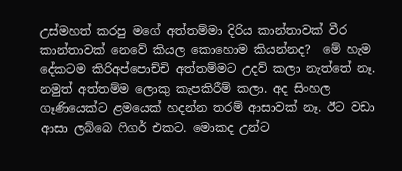උස්මහත් කරපු මගේ අත්තම්මා දිරිය කාන්තාවක් වීර කාන්තාවක් නෙවේ කියල කොහොම කියන්නද?  මේ හැම දේකටම කිරිඅප්පොච්චි අත්තම්මට උදව් කලා නැත්තේ නෑ. නමුත් අත්තම්ම ලොකු කැපකිරීම් කලා. අද සිංහල ගෑණියෙක්ට ළමයෙක් හදන්න තරම් ආසාවක් නෑ. ඊට වඩා ආසා ලබ්බෙ ෆිගර් එකට. මොකද උන්ට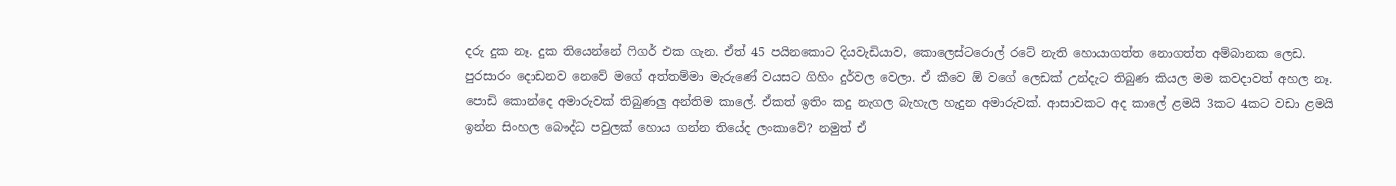දරු දුක නෑ. දුක තියෙන්නේ ෆිගර් එක ගැන. ඒත් 45 පයිනකොට දියවැඩියාව, කොලෙස්ටරොල් රටේ නැති හොයාගත්ත නොගත්ත අම්බානක ලෙඩ. පුරසාරං දොඩනව නෙවේ මගේ අත්තම්මා මැරුණේ වයසට ගිහිං දුර්වල වෙලා. ඒ කීවෙ ඕ වගේ ලෙඩක් උන්දැට තිබුණ කියල මම කවදාවත් අහල නෑ. පොඩි කොන්දෙ අමාරුවක් තිබුණලු අන්තිම කාලේ. ඒකත් ඉතිං කදු නැගල බැහැල හැදුන අමාරුවක්. ආසාවකට අද කාලේ ළමයි 3කට 4කට වඩා ළමයි ඉන්න සිංහල බෞද්ධ පවුලක් හොය ගන්න තියේද ලංකාවේ? නමුත් ඒ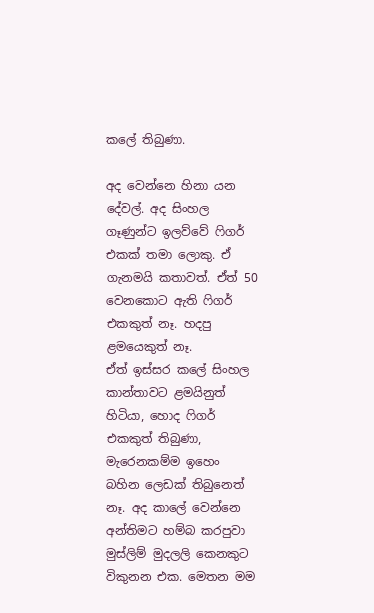කලේ තිබුණා.

අද වෙන්නෙ හිනා යන දේවල්. අද සිංහල  ගෑණුන්ට ඉලව්වේ ෆිගර් එකක් තමා ලොකු. ඒ ගැනමයි කතාවත්. ඒත් 50 වෙනකොට ඇති ෆිගර් එකකුත් නෑ. හදපු ළමයෙකුත් නෑ.
ඒත් ඉස්සර කලේ සිංහල කාන්තාවට ළමයිනුත් හිටියා, හොද ෆිගර් එකකුත් තිබුණා, මැරෙනකම්ම ඉහෙං බහින ලෙඩක් තිබුනෙත් නෑ. අද කාලේ වෙන්නෙ අන්තිමට හම්බ කරපුවා මුස්ලිම් මුදලලි කෙනකුට විකුනන එක. මෙතන මම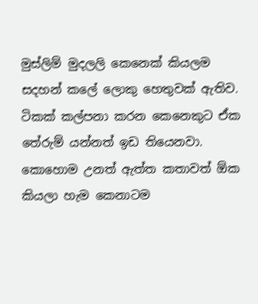මුස්ලිම් මුදලලි කෙනෙක් කියලම සදහන් කලේ ලොකු හෙතුවක් ඇතිව. ටිකක් කල්පනා කරන කෙනෙකුට ඒක තේරුම් යන්නත් ඉඩ තියෙනවා. කොහොම උනත් ඇත්ත කතාවත් ඕක කියලා හැම කෙනාටම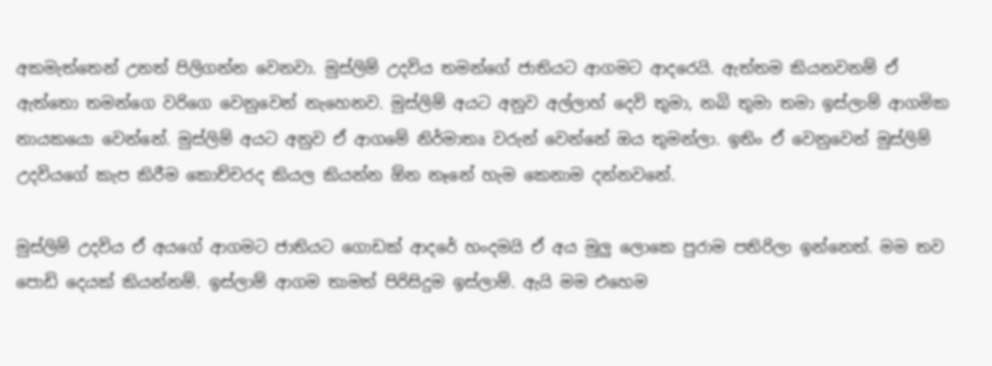අකමැත්තෙන් උනත් පිලිගන්න වෙනවා. මුස්ලිම් උදවිය තමන්ගේ ජාතියට ආගමට ආදරෙයි. ඇත්තම කියනවනම් ඒ ඇත්තො තමන්ගෙ වරිගෙ වෙනුවෙන් නැහෙනව. මුස්ලිම් අයට අනුව අල්ලාහ් දෙවි තුමා, නබි තුමා තමා ඉස්ලාම් ආගමික නායකයො වෙන්නේ. මුස්ලිම් අයට අනුව ඒ ආගමේ නිර්මාතෘ වරුන් වෙන්නේ ඔය තුමන්ලා. ඉතිං ඒ වෙනුවෙන් මුස්ලිම් උදවියගේ කැප කිරීම කොච්චරද කියල කියන්න ඕන නෑනේ හැම කෙනාම දන්නවනේ.

මුස්ලිම් උදවිය ඒ අයගේ ආගමට ජාතියට ගොඩක් ආදරේ හංදමයි ඒ අය මුලු ලොකෙ පුරාම පතිරිලා ඉන්නෙත්. මම තව පොඩි දෙයක් කියන්නම්. ඉස්ලාම් ආගම තාමත් පිරිසිදුම ඉස්ලාම්. ඇයි මම එහෙම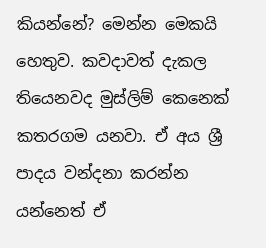කියන්නේ? මෙන්න මෙකයි හෙතුව. කවදාවත් දැකල තියෙනවද මුස්ලිම් කෙනෙක් කතරගම යනවා. ඒ අය ශ්‍රී පාදය වන්දනා කරන්න යන්නෙත් ඒ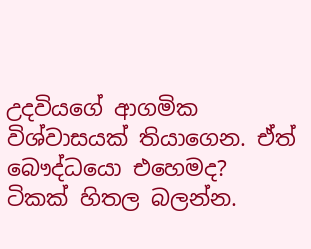උදවියගේ ආගමික විශ්වාසයක් තියාගෙන. ඒත් බෞද්ධයො එහෙමද? ටිකක් හිතල බලන්න.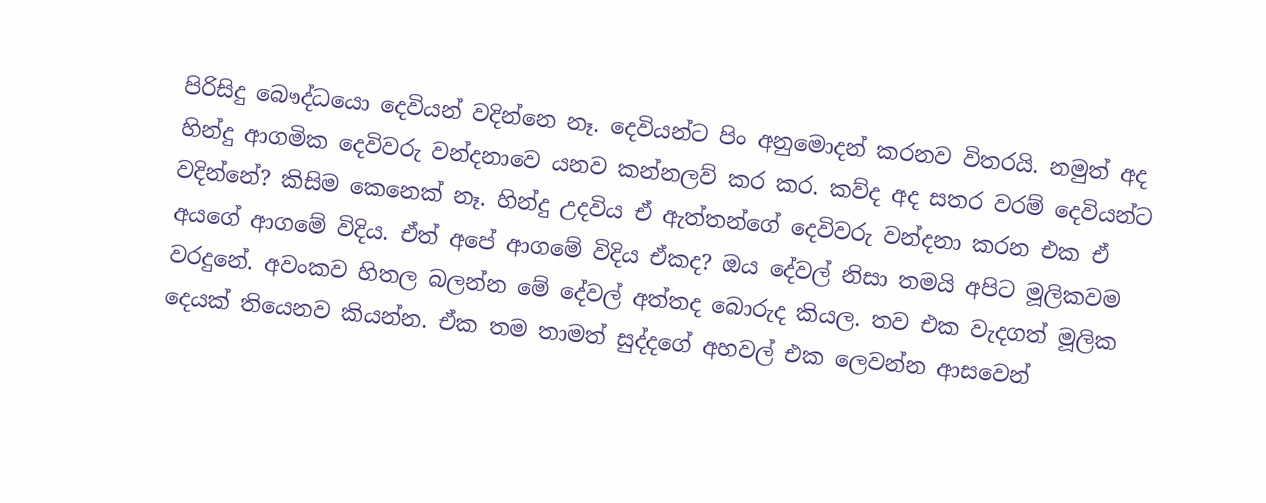පිරිසිදු බෞද්ධයො දෙවියන් වදින්නෙ නෑ. දෙවියන්ට පිං අනුමොදන් කරනව විතරයි. නමුත් අද හින්දු ආගමික දෙවිවරු වන්දනාවෙ යනව කන්නලව් කර කර. කව්ද අද සතර වරම් දෙවියන්ට වදින්නේ? කිසිම කෙනෙක් නෑ. හින්දු උදවිය ඒ ඇත්තන්ගේ දෙවිවරු වන්දනා කරන එක ඒ අයගේ ආගමේ විදිය. ඒත් අපේ ආගමේ විදිය ඒකද? ඔය දේවල් නිසා තමයි අපිට මූලිකවම වරදුනේ. අවංකව හිතල බලන්න මේ දේවල් අත්තද බොරුද කියල. තව එක වැදගත් මූලික දෙයක් තියෙනව කියන්න. ඒක තම තාමත් සුද්දගේ අහවල් එක ලෙවන්න ආසවෙන්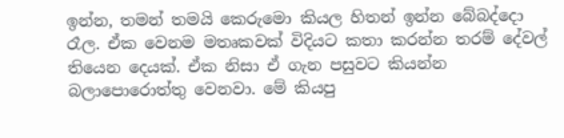ඉන්න, තමන් තමයි කෙරුමො කියල හිතන් ඉන්න බේබද්දො රෑල. ඒක වෙනම මතෘකවක් විදියට කතා කරන්න තරම් දේවල් තියෙන දෙයක්. ඒක නිසා ඒ ගැන පසුවට කියන්න බලාපොරොත්තු වෙනවා. මේ කියපු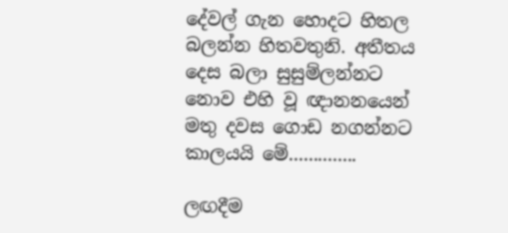දේවල් ගැන හොදට හිතල බලන්න හිතවතුනි. අතීතය දෙස බලා සුසුම්ලන්නට නොව එහි වූ ඥානනයෙන් මතු දවස ගොඩ නගන්නට කාලයයි මේ..............

ලඟදීම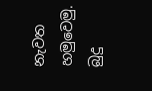නැවත හමුවෙමු.
බුදු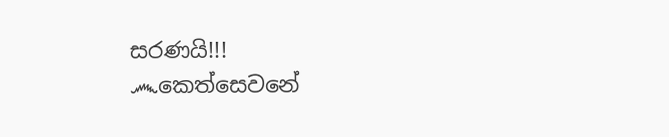සරණයි!!!
෴කෙත්සෙවනේ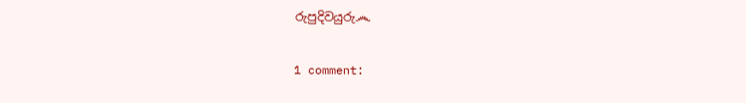රුපුදිවයුරු෴

1 comment: